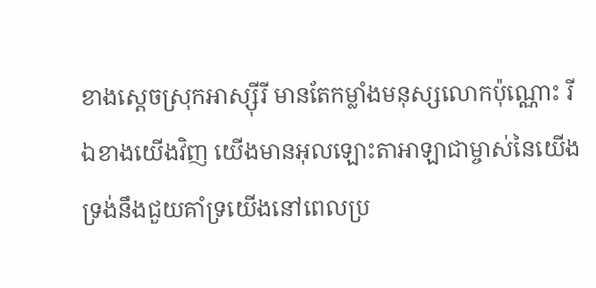ខាងស្តេចស្រុកអាស្ស៊ីរី មានតែកម្លាំងមនុស្សលោកប៉ុណ្ណោះ រីឯខាងយើងវិញ យើងមានអុលឡោះតាអាឡាជាម្ចាស់នៃយើង ទ្រង់នឹងជួយគាំទ្រយើងនៅពេលប្រ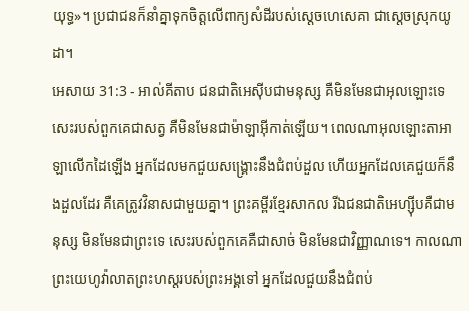យុទ្ធ»។ ប្រជាជនក៏នាំគ្នាទុកចិត្តលើពាក្យសំដីរបស់ស្តេចហេសេគា ជាស្តេចស្រុកយូដា។
អេសាយ 31:3 - អាល់គីតាប ជនជាតិអេស៊ីបជាមនុស្ស គឺមិនមែនជាអុលឡោះទេ សេះរបស់ពួកគេជាសត្វ គឺមិនមែនជាម៉ាឡាអ៊ីកាត់ឡើយ។ ពេលណាអុលឡោះតាអាឡាលើកដៃឡើង អ្នកដែលមកជួយសង្គ្រោះនឹងជំពប់ដួល ហើយអ្នកដែលគេជួយក៏នឹងដួលដែរ គឺគេត្រូវវិនាសជាមួយគ្នា។ ព្រះគម្ពីរខ្មែរសាកល រីឯជនជាតិអេហ្ស៊ីបគឺជាមនុស្ស មិនមែនជាព្រះទេ សេះរបស់ពួកគេគឺជាសាច់ មិនមែនជាវិញ្ញាណទេ។ កាលណាព្រះយេហូវ៉ាលាតព្រះហស្តរបស់ព្រះអង្គទៅ អ្នកដែលជួយនឹងជំពប់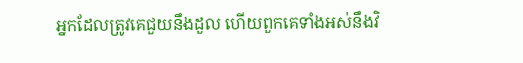អ្នកដែលត្រូវគេជួយនឹងដួល ហើយពួកគេទាំងអស់នឹងវិ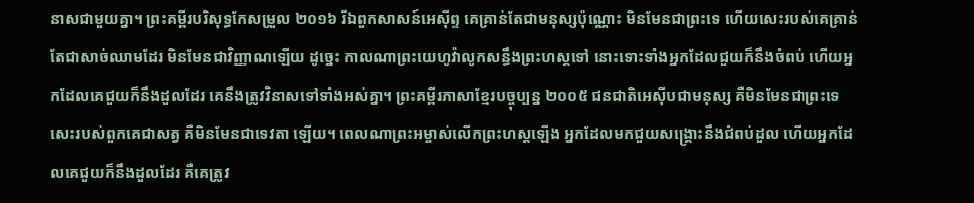នាសជាមួយគ្នា។ ព្រះគម្ពីរបរិសុទ្ធកែសម្រួល ២០១៦ រីឯពួកសាសន៍អេស៊ីព្ទ គេគ្រាន់តែជាមនុស្សប៉ុណ្ណោះ មិនមែនជាព្រះទេ ហើយសេះរបស់គេគ្រាន់តែជាសាច់ឈាមដែរ មិនមែនជាវិញ្ញាណឡើយ ដូច្នេះ កាលណាព្រះយេហូវ៉ាលូកសន្ធឹងព្រះហស្តទៅ នោះទោះទាំងអ្នកដែលជួយក៏នឹងចំពប់ ហើយអ្នកដែលគេជួយក៏នឹងដួលដែរ គេនឹងត្រូវវិនាសទៅទាំងអស់គ្នា។ ព្រះគម្ពីរភាសាខ្មែរបច្ចុប្បន្ន ២០០៥ ជនជាតិអេស៊ីបជាមនុស្ស គឺមិនមែនជាព្រះទេ សេះរបស់ពួកគេជាសត្វ គឺមិនមែនជាទេវតា ឡើយ។ ពេលណាព្រះអម្ចាស់លើកព្រះហស្ដឡើង អ្នកដែលមកជួយសង្គ្រោះនឹងជំពប់ដួល ហើយអ្នកដែលគេជួយក៏នឹងដួលដែរ គឺគេត្រូវ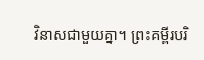វិនាសជាមួយគ្នា។ ព្រះគម្ពីរបរិ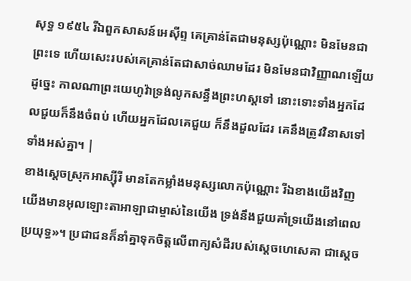សុទ្ធ ១៩៥៤ រីឯពួកសាសន៍អេស៊ីព្ទ គេគ្រាន់តែជាមនុស្សប៉ុណ្ណោះ មិនមែនជាព្រះទេ ហើយសេះរបស់គេគ្រាន់តែជាសាច់ឈាមដែរ មិនមែនជាវិញ្ញាណឡើយ ដូច្នេះ កាលណាព្រះយេហូវ៉ាទ្រង់លូកសន្ធឹងព្រះហស្តទៅ នោះទោះទាំងអ្នកដែលជួយក៏នឹងចំពប់ ហើយអ្នកដែលគេជួយ ក៏នឹងដួលដែរ គេនឹងត្រូវវិនាសទៅទាំងអស់គ្នា។ |
ខាងស្តេចស្រុកអាស្ស៊ីរី មានតែកម្លាំងមនុស្សលោកប៉ុណ្ណោះ រីឯខាងយើងវិញ យើងមានអុលឡោះតាអាឡាជាម្ចាស់នៃយើង ទ្រង់នឹងជួយគាំទ្រយើងនៅពេលប្រយុទ្ធ»។ ប្រជាជនក៏នាំគ្នាទុកចិត្តលើពាក្យសំដីរបស់ស្តេចហេសេគា ជាស្តេច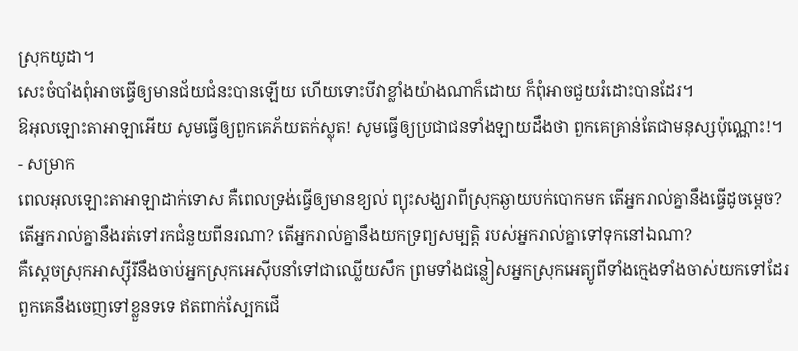ស្រុកយូដា។
សេះចំបាំងពុំអាចធ្វើឲ្យមានជ័យជំនះបានឡើយ ហើយទោះបីវាខ្លាំងយ៉ាងណាក៏ដោយ ក៏ពុំអាចជួយរំដោះបានដែរ។
ឱអុលឡោះតាអាឡាអើយ សូមធ្វើឲ្យពួកគេភ័យតក់ស្លុត! សូមធ្វើឲ្យប្រជាជនទាំងឡាយដឹងថា ពួកគេគ្រាន់តែជាមនុស្សប៉ុណ្ណោះ!។ - សម្រាក
ពេលអុលឡោះតាអាឡាដាក់ទោស គឺពេលទ្រង់ធ្វើឲ្យមានខ្យល់ ព្យុះសង្ឃរាពីស្រុកឆ្ងាយបក់បោកមក តើអ្នករាល់គ្នានឹងធ្វើដូចម្ដេច? តើអ្នករាល់គ្នានឹងរត់ទៅរកជំនួយពីនរណា? តើអ្នករាល់គ្នានឹងយកទ្រព្យសម្បត្តិ របស់អ្នករាល់គ្នាទៅទុកនៅឯណា?
គឺស្ដេចស្រុកអាស្ស៊ីរីនឹងចាប់អ្នកស្រុកអេស៊ីបនាំទៅជាឈ្លើយសឹក ព្រមទាំងជន្លៀសអ្នកស្រុកអេត្យូពីទាំងក្មេងទាំងចាស់យកទៅដែរ ពួកគេនឹងចេញទៅខ្លួនទទេ ឥតពាក់ស្បែកជើ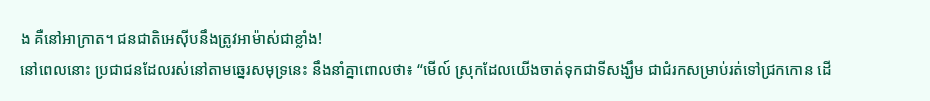ង គឺនៅអាក្រាត។ ជនជាតិអេស៊ីបនឹងត្រូវអាម៉ាស់ជាខ្លាំង!
នៅពេលនោះ ប្រជាជនដែលរស់នៅតាមឆ្នេរសមុទ្រនេះ នឹងនាំគ្នាពោលថា៖ “មើល៍ ស្រុកដែលយើងចាត់ទុកជាទីសង្ឃឹម ជាជំរកសម្រាប់រត់ទៅជ្រកកោន ដើ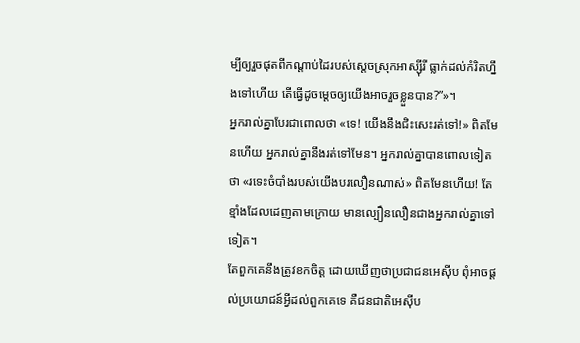ម្បីឲ្យរួចផុតពីកណ្ដាប់ដៃរបស់ស្ដេចស្រុកអាស្ស៊ីរី ធ្លាក់ដល់កំរិតហ្នឹងទៅហើយ តើធ្វើដូចម្ដេចឲ្យយើងអាចរួចខ្លួនបាន?”»។
អ្នករាល់គ្នាបែរជាពោលថា «ទេ! យើងនឹងជិះសេះរត់ទៅ!» ពិតមែនហើយ អ្នករាល់គ្នានឹងរត់ទៅមែន។ អ្នករាល់គ្នាបានពោលទៀតថា «រទេះចំបាំងរបស់យើងបរលឿនណាស់» ពិតមែនហើយ! តែខ្មាំងដែលដេញតាមក្រោយ មានល្បឿនលឿនជាងអ្នករាល់គ្នាទៅទៀត។
តែពួកគេនឹងត្រូវខកចិត្ត ដោយឃើញថាប្រជាជនអេស៊ីប ពុំអាចផ្ដល់ប្រយោជន៍អ្វីដល់ពួកគេទេ គឺជនជាតិអេស៊ីប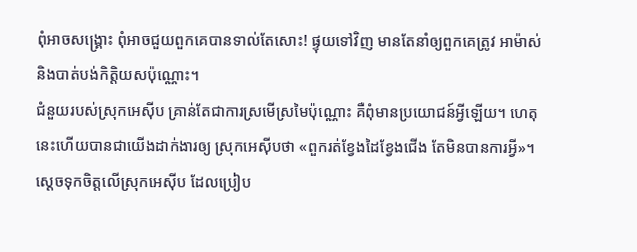ពុំអាចសង្គ្រោះ ពុំអាចជួយពួកគេបានទាល់តែសោះ! ផ្ទុយទៅវិញ មានតែនាំឲ្យពួកគេត្រូវ អាម៉ាស់ និងបាត់បង់កិត្តិយសប៉ុណ្ណោះ។
ជំនួយរបស់ស្រុកអេស៊ីប គ្រាន់តែជាការស្រមើស្រមៃប៉ុណ្ណោះ គឺពុំមានប្រយោជន៍អ្វីឡើយ។ ហេតុនេះហើយបានជាយើងដាក់ងារឲ្យ ស្រុកអេស៊ីបថា «ពួករត់ខ្វែងដៃខ្វែងជើង តែមិនបានការអ្វី»។
ស្តេចទុកចិត្តលើស្រុកអេស៊ីប ដែលប្រៀប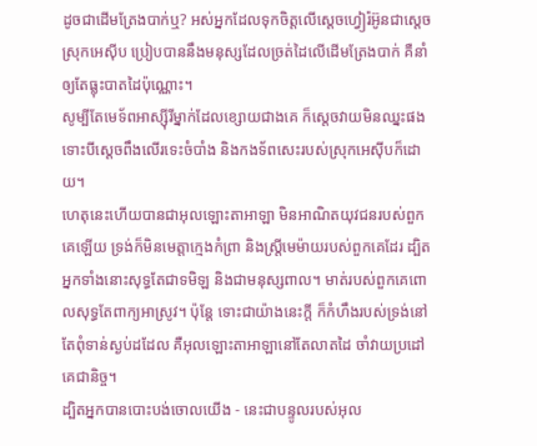ដូចជាដើមត្រែងបាក់ឬ? អស់អ្នកដែលទុកចិត្តលើស្តេចហ្វៀរ៉អ៊ូនជាស្ដេចស្រុកអេស៊ីប ប្រៀបបាននឹងមនុស្សដែលច្រត់ដៃលើដើមត្រែងបាក់ គឺនាំឲ្យតែធ្លុះបាតដៃប៉ុណ្ណោះ។
សូម្បីតែមេទ័ពអាស្ស៊ីរីម្នាក់ដែលខ្សោយជាងគេ ក៏ស្តេចវាយមិនឈ្នះផង ទោះបីស្តេចពឹងលើរទេះចំបាំង និងកងទ័ពសេះរបស់ស្រុកអេស៊ីបក៏ដោយ។
ហេតុនេះហើយបានជាអុលឡោះតាអាឡា មិនអាណិតយុវជនរបស់ពួកគេឡើយ ទ្រង់ក៏មិនមេត្តាក្មេងកំព្រា និងស្ត្រីមេម៉ាយរបស់ពួកគេដែរ ដ្បិតអ្នកទាំងនោះសុទ្ធតែជាទមិឡ និងជាមនុស្សពាល។ មាត់របស់ពួកគេពោលសុទ្ធតែពាក្យអាស្រូវ។ ប៉ុន្តែ ទោះជាយ៉ាងនេះក្ដី ក៏កំហឹងរបស់ទ្រង់នៅតែពុំទាន់ស្ងប់ដដែល គឺអុលឡោះតាអាឡានៅតែលាតដៃ ចាំវាយប្រដៅគេជានិច្ច។
ដ្បិតអ្នកបានបោះបង់ចោលយើង - នេះជាបន្ទូលរបស់អុល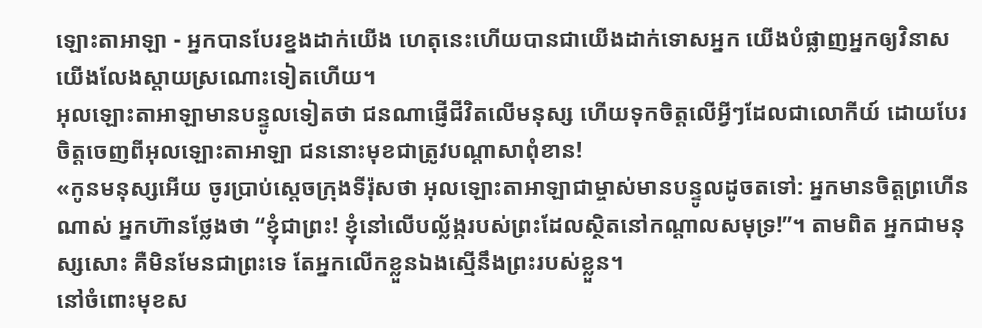ឡោះតាអាឡា - អ្នកបានបែរខ្នងដាក់យើង ហេតុនេះហើយបានជាយើងដាក់ទោសអ្នក យើងបំផ្លាញអ្នកឲ្យវិនាស យើងលែងស្ដាយស្រណោះទៀតហើយ។
អុលឡោះតាអាឡាមានបន្ទូលទៀតថា ជនណាផ្ញើជីវិតលើមនុស្ស ហើយទុកចិត្តលើអ្វីៗដែលជាលោកីយ៍ ដោយបែរចិត្តចេញពីអុលឡោះតាអាឡា ជននោះមុខជាត្រូវបណ្ដាសាពុំខាន!
«កូនមនុស្សអើយ ចូរប្រាប់ស្ដេចក្រុងទីរ៉ុសថា អុលឡោះតាអាឡាជាម្ចាស់មានបន្ទូលដូចតទៅ: អ្នកមានចិត្តព្រហើនណាស់ អ្នកហ៊ានថ្លែងថា “ខ្ញុំជាព្រះ! ខ្ញុំនៅលើបល្ល័ង្ករបស់ព្រះដែលស្ថិតនៅកណ្ដាលសមុទ្រ!”។ តាមពិត អ្នកជាមនុស្សសោះ គឺមិនមែនជាព្រះទេ តែអ្នកលើកខ្លួនឯងស្មើនឹងព្រះរបស់ខ្លួន។
នៅចំពោះមុខស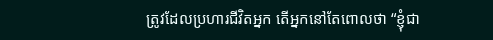ត្រូវដែលប្រហារជីវិតអ្នក តើអ្នកនៅតែពោលថា “ខ្ញុំជា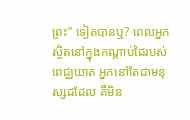ព្រះ” ទៀតបានឬ? ពេលអ្នកស្ថិតនៅក្នុងកណ្ដាប់ដៃរបស់ពេជ្ឈឃាត អ្នកនៅតែជាមនុស្សដដែល គឺមិន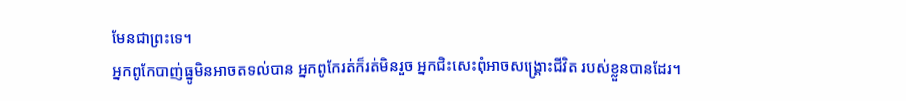មែនជាព្រះទេ។
អ្នកពូកែបាញ់ធ្នូមិនអាចតទល់បាន អ្នកពូកែរត់ក៏រត់មិនរួច អ្នកជិះសេះពុំអាចសង្គ្រោះជីវិត របស់ខ្លួនបានដែរ។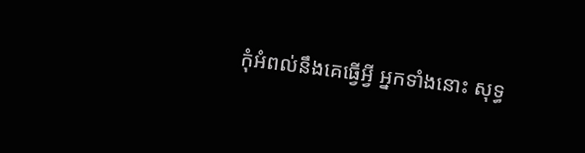កុំអំពល់នឹងគេធ្វើអ្វី អ្នកទាំងនោះ សុទ្ធ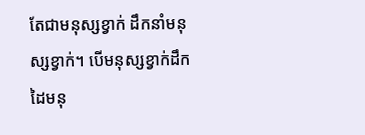តែជាមនុស្សខ្វាក់ ដឹកនាំមនុស្សខ្វាក់។ បើមនុស្សខ្វាក់ដឹក ដៃមនុ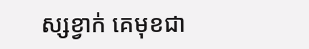ស្សខ្វាក់ គេមុខជា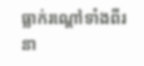ធ្លាក់រណ្ដៅទាំងពីរនា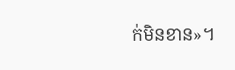ក់មិនខាន»។